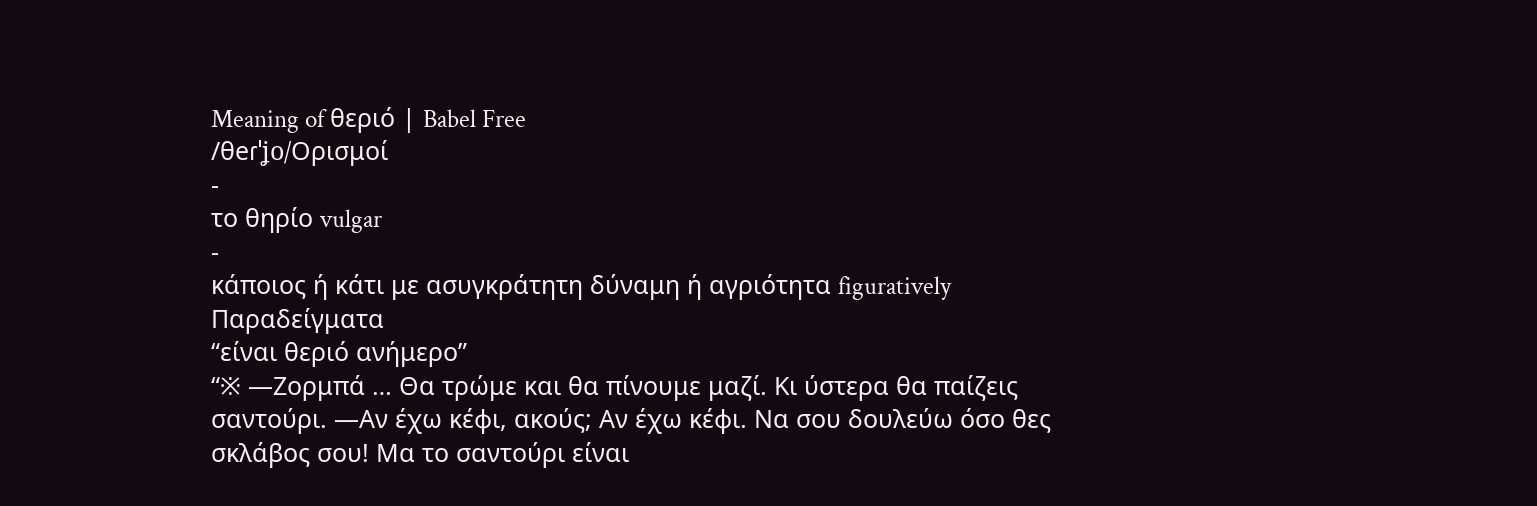Meaning of θεριό | Babel Free
/θeɾˈʝo/Ορισμοί
-
το θηρίο vulgar
-
κάποιος ή κάτι με ασυγκράτητη δύναμη ή αγριότητα figuratively
Παραδείγματα
“είναι θεριό ανήμερο”
“※ —Ζορμπά … Θα τρώμε και θα πίνουμε μαζί. Κι ύστερα θα παίζεις σαντούρι. —Αν έχω κέφι, ακούς; Αν έχω κέφι. Να σου δουλεύω όσο θες σκλάβος σου! Μα το σαντούρι είναι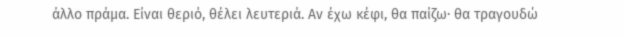άλλο πράμα. Είναι θεριό, θέλει λευτεριά. Αν έχω κέφι, θα παίζω· θα τραγουδώ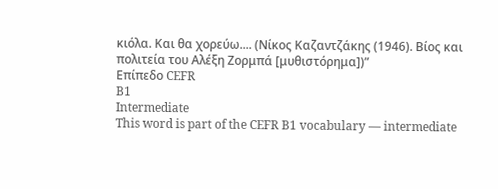κιόλα. Και θα χορεύω.... (Νίκος Καζαντζάκης (1946). Βίος και πολιτεία του Αλέξη Ζορμπά [μυθιστόρημα])”
Επίπεδο CEFR
B1
Intermediate
This word is part of the CEFR B1 vocabulary — intermediate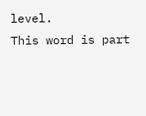level.
This word is part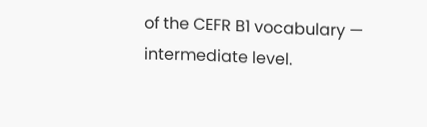of the CEFR B1 vocabulary — intermediate level.